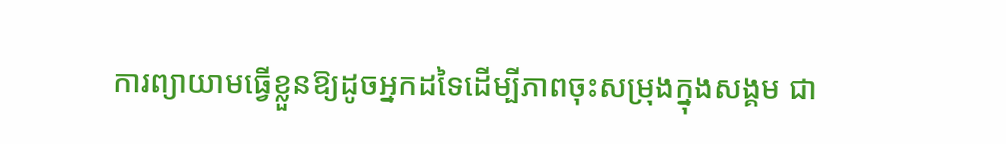ការព្យាយាមធ្វើខ្លួនឱ្យដូចអ្នកដទៃដើម្បីភាពចុះសម្រុងក្នុងសង្គម ជា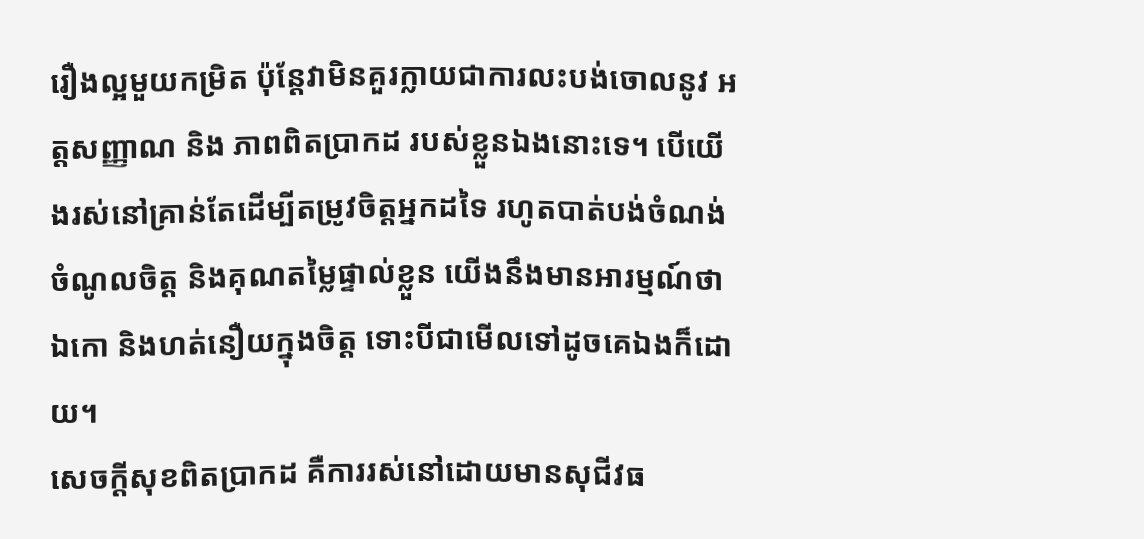រឿងល្អមួយកម្រិត ប៉ុន្តែវាមិនគួរក្លាយជាការលះបង់ចោលនូវ អត្តសញ្ញាណ និង ភាពពិតប្រាកដ របស់ខ្លួនឯងនោះទេ។ បើយើងរស់នៅគ្រាន់តែដើម្បីតម្រូវចិត្តអ្នកដទៃ រហូតបាត់បង់ចំណង់ចំណូលចិត្ត និងគុណតម្លៃផ្ទាល់ខ្លួន យើងនឹងមានអារម្មណ៍ថាឯកោ និងហត់នឿយក្នុងចិត្ត ទោះបីជាមើលទៅដូចគេឯងក៏ដោយ។
សេចក្ដីសុខពិតប្រាកដ គឺការរស់នៅដោយមានសុជីវធ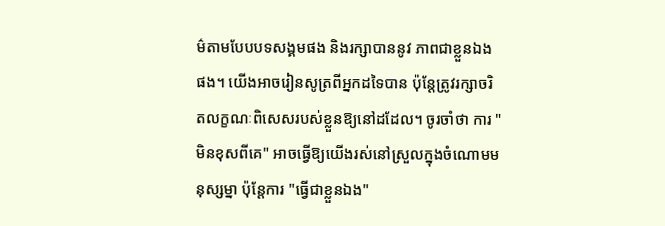ម៌តាមបែបបទសង្គមផង និងរក្សាបាននូវ ភាពជាខ្លួនឯង ផង។ យើងអាចរៀនសូត្រពីអ្នកដទៃបាន ប៉ុន្តែត្រូវរក្សាចរិតលក្ខណៈពិសេសរបស់ខ្លួនឱ្យនៅដដែល។ ចូរចាំថា ការ "មិនខុសពីគេ" អាចធ្វើឱ្យយើងរស់នៅស្រួលក្នុងចំណោមមនុស្សម្នា ប៉ុន្តែការ "ធ្វើជាខ្លួនឯង"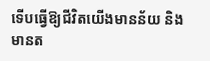ទើបធ្វើឱ្យជីវិតយើងមានន័យ និងមានត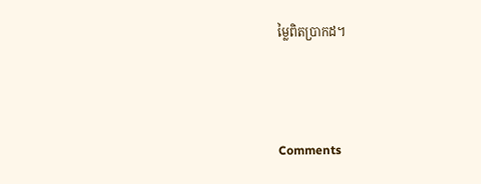ម្លៃពិតប្រាកដ។



Comments